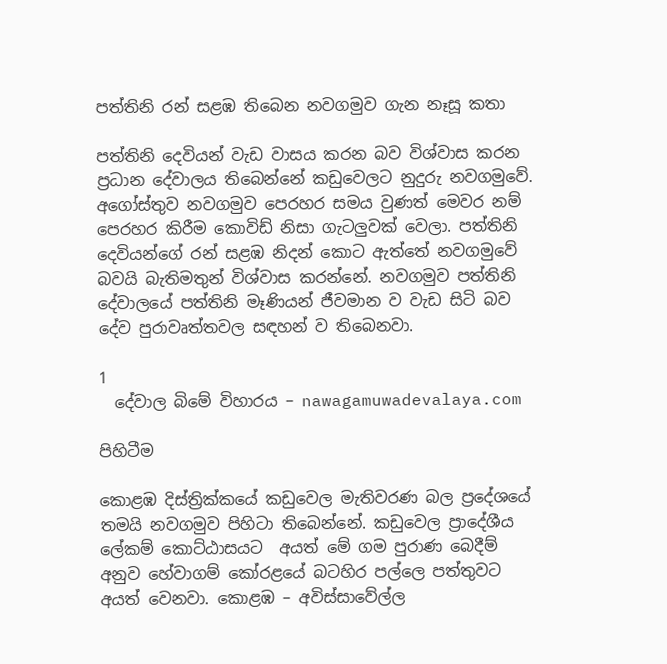පත්තිනි රන් සළඹ තිබෙන නවගමුව ගැන නෑසූ කතා

පත්තිනි දෙවියන් වැඩ වාසය කරන බව විශ්වාස කරන ප්‍රධාන දේවාලය තිබෙන්නේ කඩුවෙලට නුදුරු නවගමුවේ. අගෝස්තුව නවගමුව පෙරහර සමය වුණත් මෙවර නම් පෙරහර කිරීම කොවිඩ් නිසා ගැටලුවක් වෙලා. පත්තිනි දෙවියන්ගේ රන් සළඹ නිදන් කොට ඇත්තේ නවගමුවේ බවයි බැතිමතුන් විශ්වාස කරන්නේ. නවගමුව පත්තිනි දේවාලයේ පත්තිනි මෑණියන් ජීවමාන ව වැඩ සිටි බව දේව පුරාවෘත්තවල සඳහන් ව තිබෙනවා.

1
  දේවාල බිමේ විහාරය – nawagamuwadevalaya.com

පිහිටීම

කොළඹ දිස්ත්‍රික්කයේ කඩුවෙල මැතිවරණ බල ප්‍රදේශයේ තමයි නවගමුව පිහිටා තිබෙන්නේ. කඩුවෙල ප්‍රාදේශීය ලේකම් කොට්ඨාසයට  අයත් මේ ගම පුරාණ බෙදීම් අනුව හේවාගම් කෝරළයේ බටහිර පල්ලෙ පත්තුවට අයත් වෙනවා. කොළඹ – අවිස්සාවේල්ල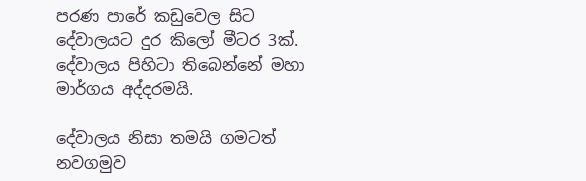පරණ පාරේ කඩුවෙල සිට දේවාලයට දුර කිලෝ මීටර 3ක්. දේවාලය පිහිටා තිබෙන්නේ මහා මාර්ගය අද්දරමයි.

දේවාලය නිසා තමයි ගමටත් නවගමුව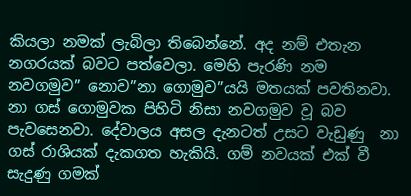කියලා නමක් ලැබිලා තිබෙන්නේ. අද නම් එතැන නගරයක් බවට පත්වෙලා. මෙහි පැරණි නම නවගමුව” නොව”නා ගොමුව”යයි මතයක් පවතිනවා. නා ගස් ගොමුවක පිහිටි නිසා නවගමුව වූ බව පැවසෙනවා. දේවාලය අසල දැනටත් උසට වැඩුණු  නා ගස් රාශියක් දැකගත හැකියි. ගම් නවයක් එක් වී සැදුණු ගමක්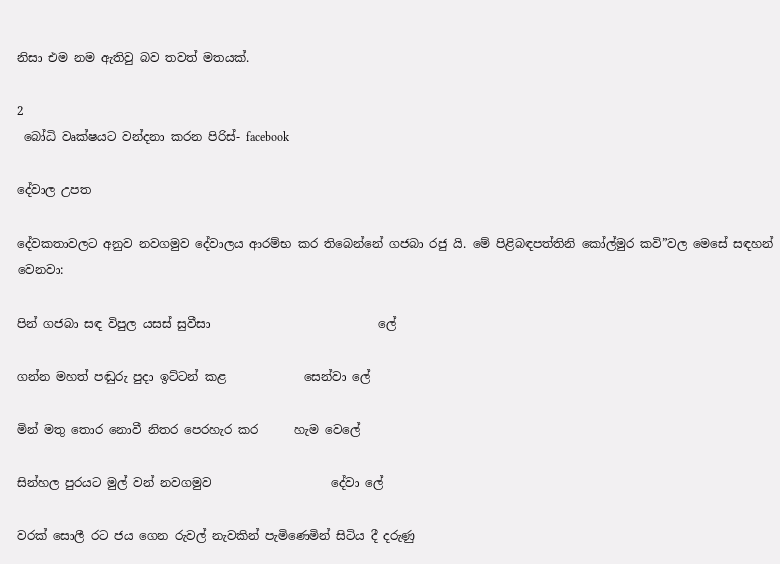නිසා එම නම ඇතිවු බව තවත් මතයක්.

2
 බෝධි වෘක්ෂයට වන්දනා කරන පිරිස්- facebook

දේවාල උපත

දේවකතාවලට අනුව නවගමුව දේවාලය ආරම්භ කර තිබෙන්නේ ගජබා රජු යි. මේ පිළිබඳපත්තිනි කෝල්මුර කවි”වල මෙසේ සඳහන් වෙනවා:

පින් ගජබා සඳ විපුල යසස් සුවීසා                            ලේ

ගන්න මහත් පඬුරු පුදා ඉට්ටන් කළ             සෙන්වා ලේ

මින් මතු තොර නොවී නිතර පෙරහැර කර      හැම වෙලේ

සින්හල පුරයට මුල් වන් නවගමුව                    දේවා ලේ

වරක් සොලී රට ජය ගෙන රුවල් නැවකින් පැමිණෙමින් සිටිය දී දරුණු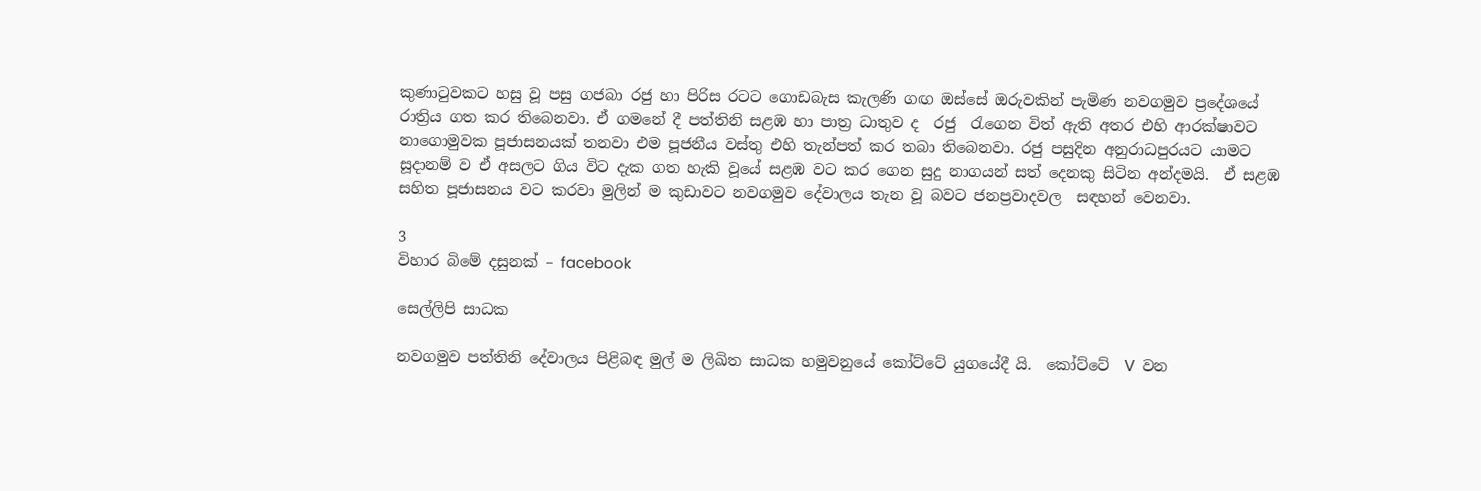කුණාටුවකට හසු වූ පසු ගජබා රජු හා පිරිස රටට ගොඩබැස කැලණි ගඟ ඔස්සේ ඔරුවකින් පැමිණ නවගමුව ප්‍රදේශයේ රාත්‍රිය ගත කර තිබෙනවා. ඒ ගමනේ දී පත්තිනි සළඹ හා පාත්‍ර ධාතුව ද  රජු  රැගෙන විත් ඇති අතර එහි ආරක්ෂාවට නාගොමුවක පූජාසනයක් තනවා එම පූජනීය වස්තු එහි තැන්පත් කර තබා තිබෙනවා. රජු පසුදින අනුරාධපුරයට යාමට සූදානම් ව ඒ අසලට ගිය විට දැක ගත හැකි වූයේ සළඹ වට කර ගෙන සුදු නාගයන් සත් දෙනකු සිටින අන්දමයි.  ඒ සළඹ සහිත පූජාසනය වට කරවා මුලින් ම කුඩාවට නවගමුව දේවාලය තැන වූ බවට ජනප්‍රවාදවල  සඳහන් වෙනවා.

3
විහාර බිමේ දසුනක් – facebook

සෙල්ලිපි සාධක

නවගමුව පත්තිනි දේවාලය පිළිබඳ මුල් ම ලිඛිත සාධක හමුවනුයේ කෝට්ටේ යුගයේදී යි.  කෝට්ටේ  Ⅴ වන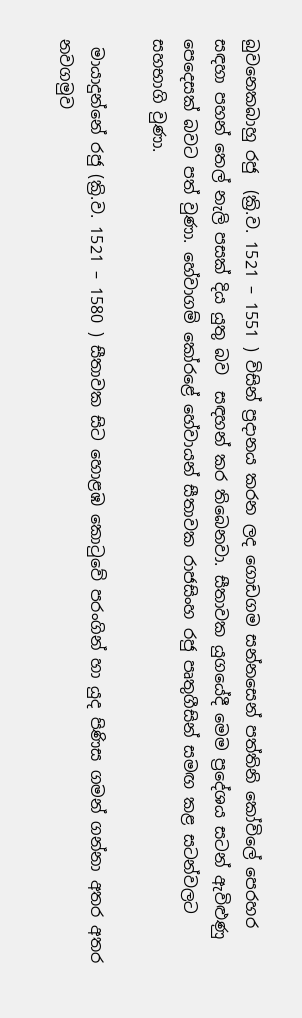බුවනෙකබාහු රජු  (ක්‍රි.ව. 1521 – 1551 ) විසින් ප්‍රදානය කරන ලද ගොඩගම සන්නසෙන් පත්තිනි කෝවිලේ පෙරහර සඳහා පහන් තෙල් නැලි පසක් දිය යුතු බව  සඳහන් කර තිබෙනවා. සීතාවක යුගයේදී මෙම ප්‍රදේශය සටන් ඇවිළුණු පෙදෙසක් බවට පත් වුණා. හේවාගම් කෝරළේ හේවායන් සීතාවක රාජසිංහ රජු පෘතුගීසින් සමඟ කළ සටන්වලට සහභාගි වුණා.

 මායාදුන්නේ රජු (ක්‍රි.ව. 1521 – 1580 ) සීතාවක සිට හොළඹ කොටුවේ පරංගින් හා යුද පිණිස ගමන් ගන්නා අතර අතර නවගමුව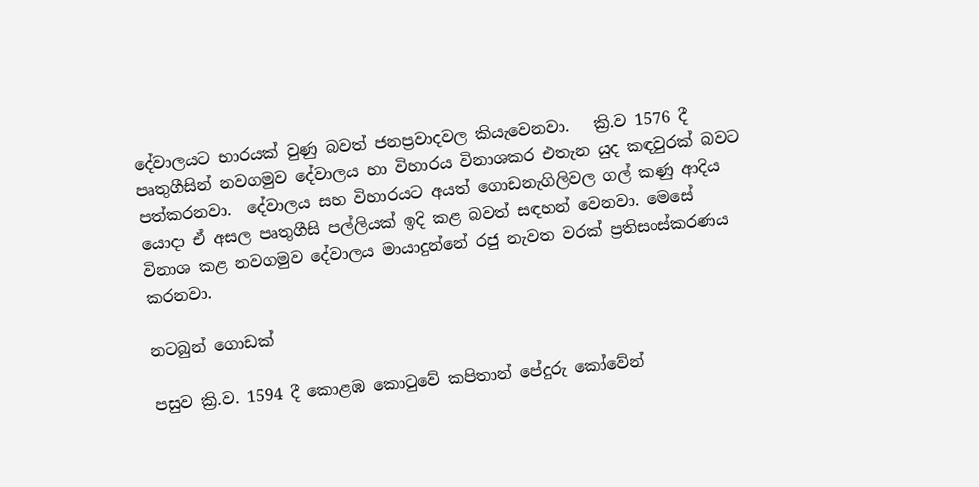දේවාලයට‍ භාරයක් වුණු බවත් ජනප්‍රවාදවල කියැවෙනවා.   ක්‍රි.ව 1576 දී පෘතුගීසින් නවගමුව දේවාලය හා විහාරය විනාශකර එතැන යුද කඳවුරක් බවට පත්කරනවා.  දේවාලය සහ විහාරයට අයත් ගොඩනැගිලිවල ගල් කණු ආදිය යොදා ඒ අසල පෘතුගීසි පල්ලියක් ඉදි කළ බවත් සඳහන් වෙනවා. මෙසේ විනාශ කළ නවගමුව දේවාලය මායාදුන්නේ රජු නැවත වරක් ප්‍රතිසංස්කරණය කරනවා.

නටබුන් ගොඩක්

පසුව ක්‍රි.ව. 1594 දී කොළඹ කොටුවේ කපිතාන් පේදුරු කෝවේන්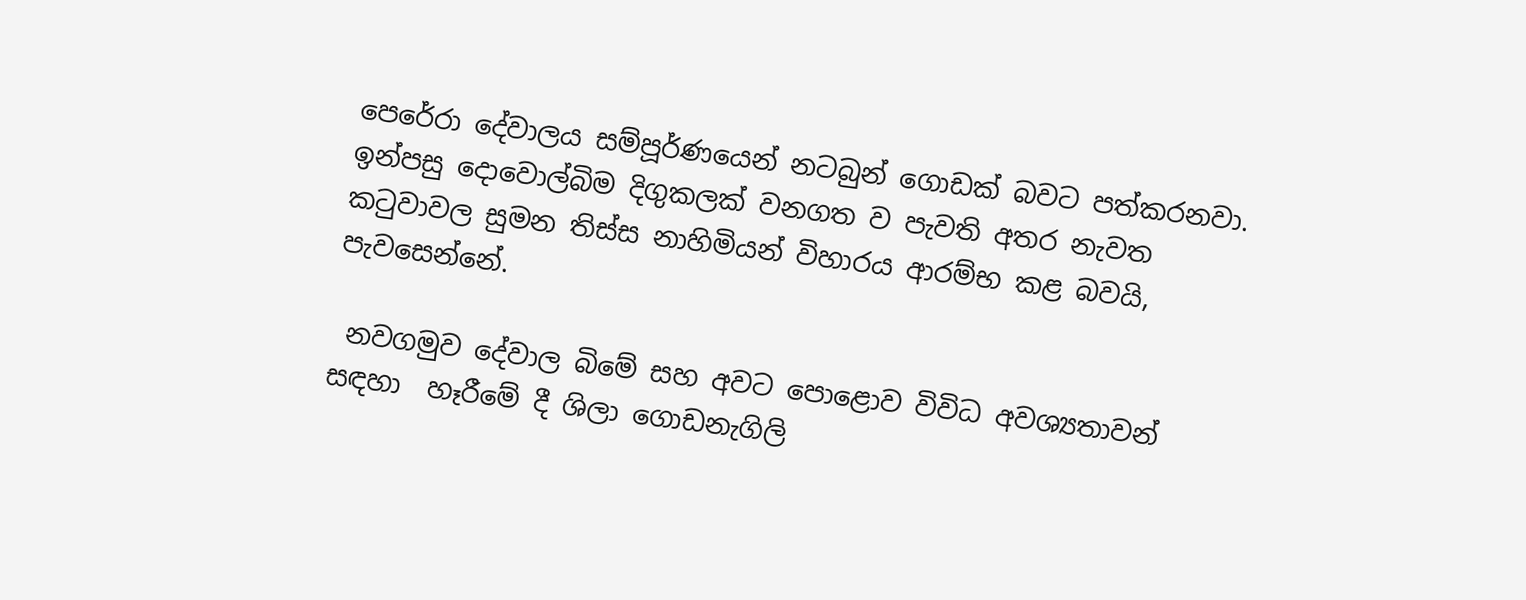පෙරේරා දේවාලය සම්පූර්ණයෙන් නටබුන් ගොඩක් බවට පත්කරනවා.  ඉන්පසු දොවොල්බිම දිගුකලක් වනගත ව පැවති අතර නැවත කටුවාවල සුමන තිස්ස නාහිමියන් විහාරය ආරම්භ කළ බවයි, පැවසෙන්නේ.

 නවගමුව දේවාල බිමේ සහ අවට පොළොව විවිධ අවශ්‍යතාවන් සඳහා  හෑරීමේ දී ශිලා ගොඩනැගිලි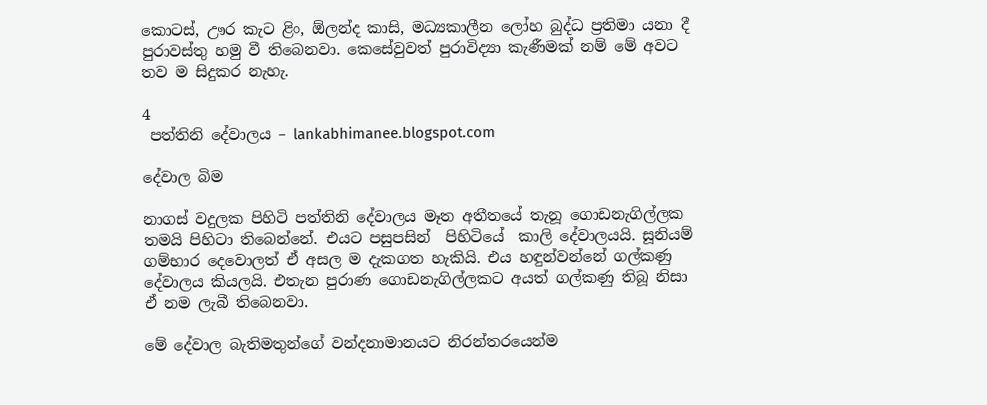කොටස්, ඌර කැට ළිං, ඕලන්ද කාසි, මධ්‍යකාලීන ලෝහ බුද්ධ ප්‍රතිමා යනා දී පුරාවස්තු හමු වී තිබෙනවා. කෙසේවුවත් පුරාවිද්‍යා කැණීමක් නම් මේ අවට තව ම සිදුකර නැහැ.

4
 පත්තිනි දේවාලය – lankabhimanee.blogspot.com

දේවාල බිම

නාගස් වදුලක පිහිටි පත්තිනි දේවාලය මෑත අතීතයේ තැනූ ගොඩනැගිල්ලක තමයි පිහිටා තිබෙන්නේ. එයට පසුපසින්  පිහිටියේ  කාලි දේවාලයයි. සූනියම් ගම්භාර දෙවොලත් ඒ අසල ම දැකගත හැකියි. එය හඳුන්වන්නේ ගල්කණු දේවාලය කියලයි. එතැන පුරාණ ගොඩනැගිල්ලකට අයත් ගල්කණු තිබූ නිසා ඒ නම ලැබී තිබෙනවා.

මේ දේවාල බැතිමතුන්ගේ වන්දනාමානයට නිරන්තරයෙන්ම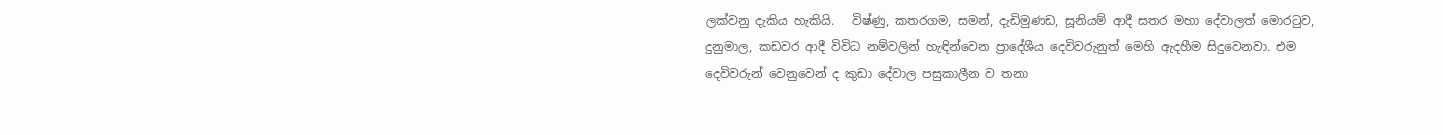ලක්වනු දැකිය හැකියි.   විෂ්ණු, කතරගම, සමන්, දැඩිමුණඩ, සූනියම් ආදී සතර මහා දේවාලත් මොරටුව, දුනුමාල, කඩවර ආදී විවිධ නම්වලින් හැඳින්වෙන ප්‍රාදේශීය දෙවිවරුනුත් මෙහි ඇදහීම සිදුවෙනවා. එම දෙවිවරුන් වෙනුවෙන් ද කුඩා දේවාල පසුකාලීන ව තනා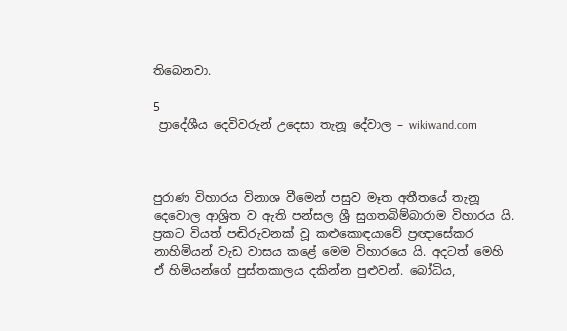තිබෙනවා.

5
 ප්‍රාදේශීය දෙවිවරුන් උදෙසා තැනූ දේවාල – wikiwand.com



පුරාණ විහාරය විනාශ වීමෙන් පසුව මෑත අතීතයේ තැනූ දෙවොල ආශ්‍රිත ව ඇති පන්සල ශ්‍රී සුගතබිම්බාරාම විහාරය යි. ප්‍රකට වියත් පඬිරුවනක් වූ කළුකොඳයාවේ ප්‍රඥාසේකර නාහිමියන් වැඩ වාසය කළේ මෙම විහාරයෙ යි. අදටත් මෙහි ඒ හිමියන්ගේ පුස්තකාලය දකින්න පුළුවන්. බෝධිය,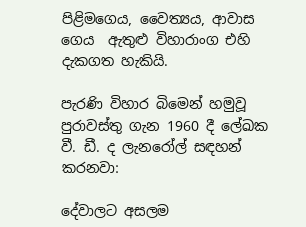පිළිමගෙය, වෛත්‍යය, ආවාස ගෙය  ඇතුළු විහාරාංග එහි දැකගත හැකියි.

පැරණි විහාර බිමෙන් හමුවූ පුරාවස්තු ගැන 1960 දී ලේඛක වී. ඩී. ද ලැනරෝල් සඳහන් කරනවා:

දේවාලට අසලම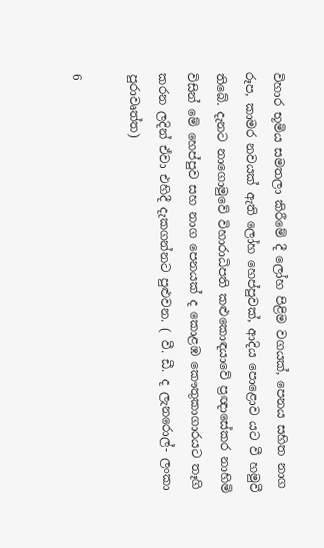විහාර භූමිය සමතලා කිරීමේ දී ලෝහ පිළිම වගයක්, පෙනය සහිත නාග රූප, කාමර නවයක් ඇති ලෝහ හෙප්පුවක්, ආදිය පොළොව යට වී හමුවී තිබේ. දැනට නාගොමුවේ විහාරාධිපති කළුකොඳයාවේ ප්‍රඥාසේකර නාහිමි විසින් මේ හෙප්පුව සහ නාග පෙනයක් ද කොළඹ කෞතුකාගාරයට තෑගි කරන ලදින් ඒවා එහිදී දැකගන්නට පුළුවන. ( වී. ඩී. ද ලැනරොල්- ලංකා පුරාවෘත්ත)

6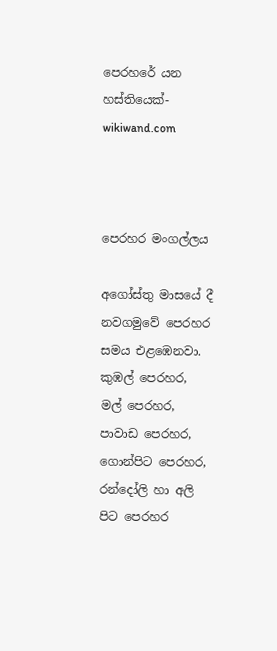පෙරහරේ යන හස්තියෙක්- wikiwand.com



පෙරහර මංගල්ලය

අගෝස්තු මාසයේ දී  නවගමුවේ පෙරහර සමය එළඹෙනවා.  කුඹල් පෙරහර, මල් පෙරහර, පාවාඩ පෙරහර, ගොන්පිට පෙරහර, රන්දෝලි හා අලි පිට පෙරහර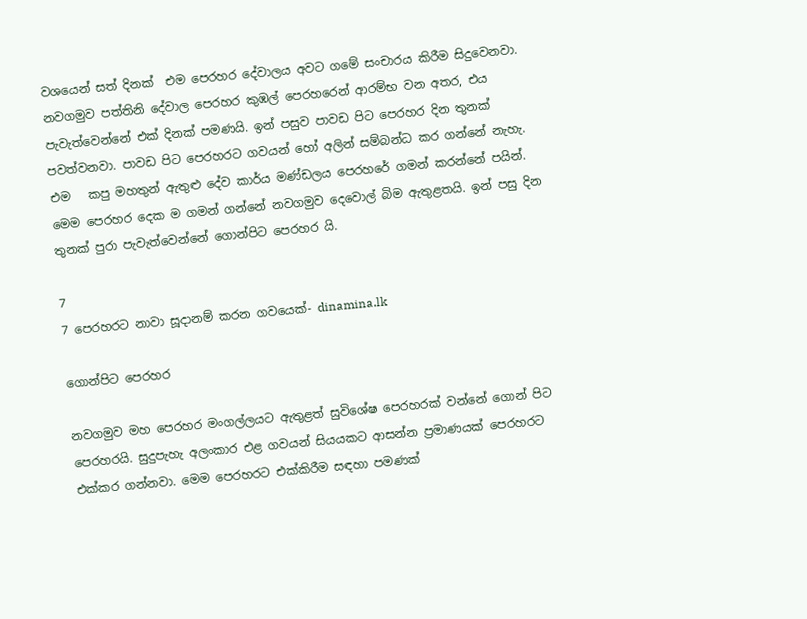වශයෙන් සත් දිනක්  එම පෙරහර දේවාලය අවට ගමේ සංචාරය කිරීම සිදුවෙනවා. නවගමුව පත්තිනි දේවාල පෙරහර කුඹල් පෙරහරෙන් ආරම්භ වන අතර, එය පැවැත්වෙන්නේ එක් දිනක් පමණයි. ඉන් පසුව පාවඩ පිට පෙරහර දින තුනක් පවත්වනවා. පාවඩ පිට පෙරහරට ගවයන් හෝ අලින් සම්බන්ධ කර ගන්නේ නැහැ. එම   කපු මහතුන් ඇතුළු දේව කාර්ය මණ්ඩලය පෙරහරේ ගමන් කරන්නේ පයින්. මෙම පෙරහර දෙක ම ගමන් ගන්නේ නවගමුව දෙවොල් බිම ඇතුළතයි. ඉන් පසු දින තුනක් පුරා පැවැත්වෙන්නේ ගොන්පිට පෙරහර යි.

7
7 පෙරහරට නාවා සූදානම් කරන ගවයෙක්- dinamina.lk

ගොන්පිට පෙරහර

නවගමුව මහ පෙරහර මංගල්ලයට ඇතුළත් සුවිශේෂ පෙරහරක් වන්නේ ගොන් පිට පෙරහරයි. සුදුපැහැ අලංකාර එළ ගවයන් සියයකට ආසන්න ප්‍රමාණයක් පෙරහරට එක්කර ගන්නවා. මෙම පෙරහරට එක්කිරීම සඳහා පමණක්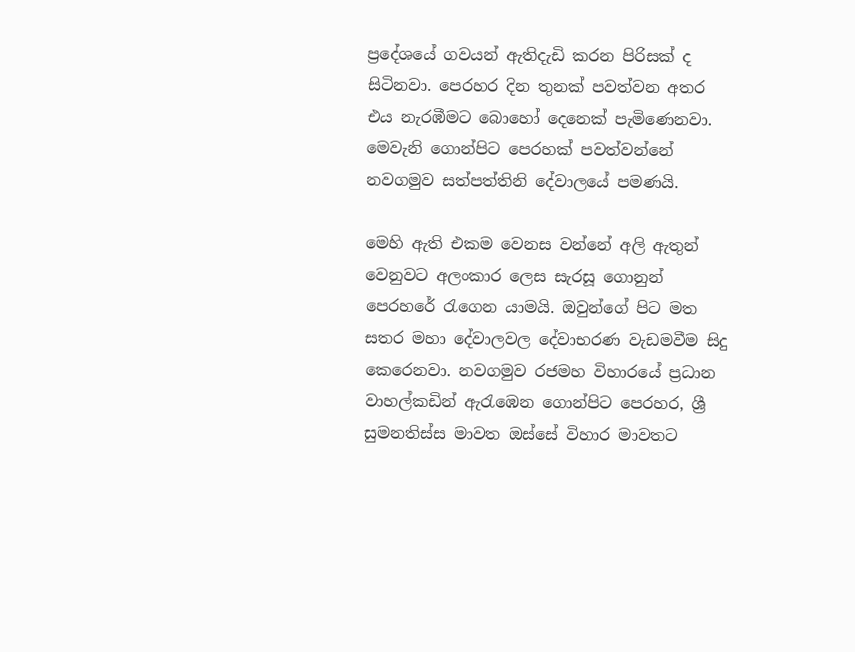ප්‍රදේශයේ ගවයන් ඇතිදැඩි කරන පිරිසක් ද සිටිනවා. පෙරහර දින තුනක් පවත්වන අතර එය නැරඹීමට බොහෝ දෙනෙක් පැමිණෙනවා. මෙවැනි ගොන්පිට පෙරහක් පවත්වන්නේ නවගමුව සත්පත්තිනි දේවාලයේ පමණයි.

මෙහි ඇති එකම වෙනස වන්නේ අලි ඇතුන් වෙනුවට අලංකාර ලෙස සැරසූ ගොනුන් පෙරහරේ රැගෙන යාමයි. ඔවුන්ගේ පිට මත සතර මහා දේවාලවල දේවාභරණ වැඩමවීම සිදු කෙරෙනවා. නවගමුව රජමහ විහාරයේ ප්‍රධාන වාහල්කඩින් ඇරැඹෙන ගොන්පිට පෙරහර, ශ්‍රී සුමනතිස්ස මාවත ඔස්සේ විහාර මාවතට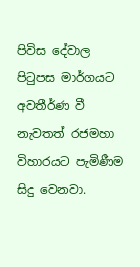පිවිස දේවාල පිටුපස මාර්ගයට අවතීර්ණ වී නැවතත් රජමහා විහාරයට පැමිණීම සිදු වෙනවා.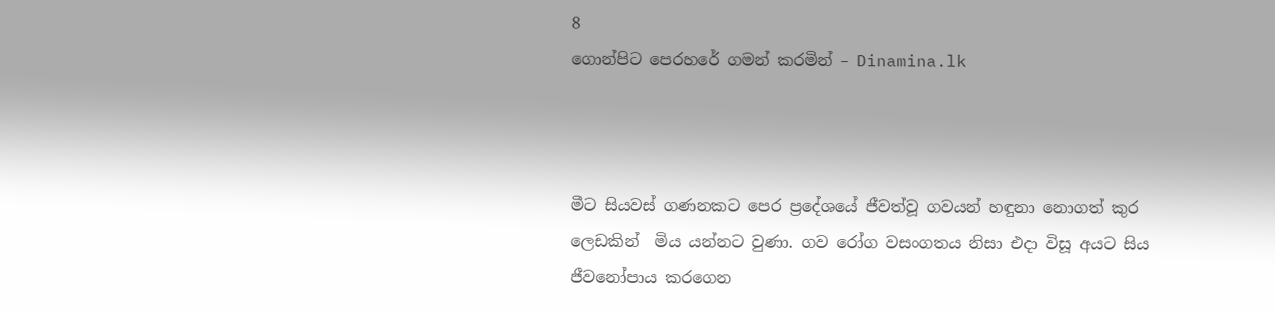8
ගොන්පිට පෙරහරේ ගමන් කරමින් – Dinamina.lk



මීට සියවස් ගණනකට පෙර ප්‍රදේශයේ ජීවත්වූ ගවයන් හඳුනා නොගත් කුර ලෙඩකින්  මිය යන්නට වුණා. ගව රෝග වසංගතය නිසා එදා විසූ අයට සිය ජීවනෝපාය කරගෙන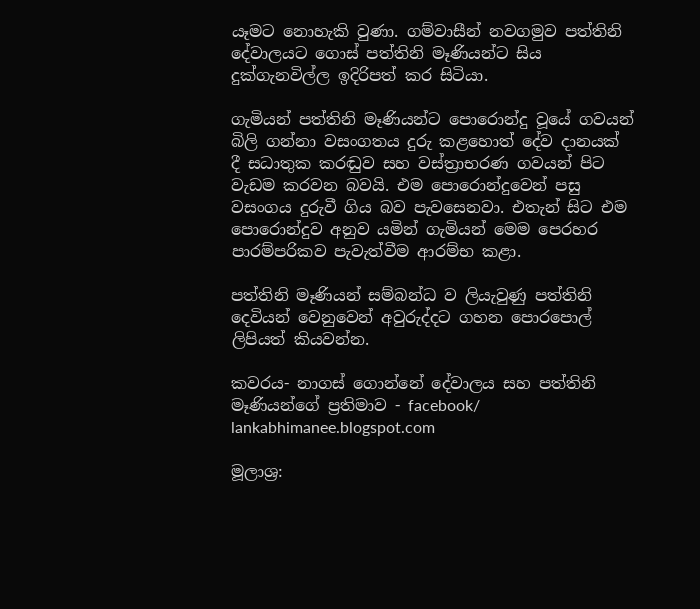යෑමට නොහැකි වුණා. ගම්වාසීන් නවගමුව පත්තිනි දේවාලයට ගොස් පත්තිනි මෑණියන්ට සිය දුක්ගැනවිල්ල ඉදිරිපත් කර සිටියා.

ගැමියන් පත්තිනි මෑණියන්ට පොරොන්දු වූයේ ගවයන් බිලි ගන්නා වසංගතය දුරු කළහොත් දේව දානයක් දී සධාතුක කරඬුව සහ වස්ත්‍රාභරණ ගවයන් පිට වැඩම කරවන බවයි. එම පොරොන්දුවෙන් පසු වසංගය දුරුවී ගිය බව පැවසෙනවා. එතැන් සිට එම පොරොන්දුව අනුව යමින් ගැමියන් මෙම පෙරහර පාරම්පරිකව පැවැත්වීම ආරම්භ කළා.

පත්තිනි මෑණියන් සම්බන්ධ ව ලියැවුණු පත්තිනි දෙවියන් වෙනුවෙන් අවුරුද්දට ගහන පොරපොල් ලිපියත් කියවන්න.

කවරය- නාගස් ගොන්නේ දේවාලය සහ පත්තිනි මෑණියන්ගේ ප්‍රතිමාව - facebook/ lankabhimanee.blogspot.com

මූලාශ්‍ර: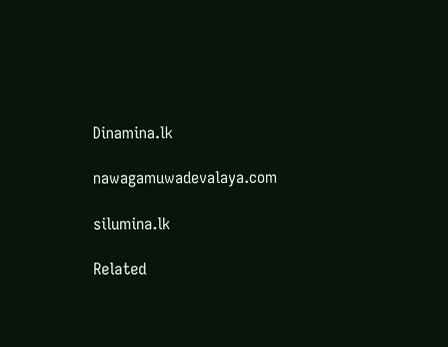Dinamina.lk

nawagamuwadevalaya.com

silumina.lk

Related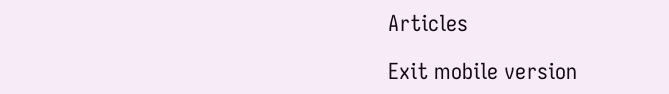Articles

Exit mobile version